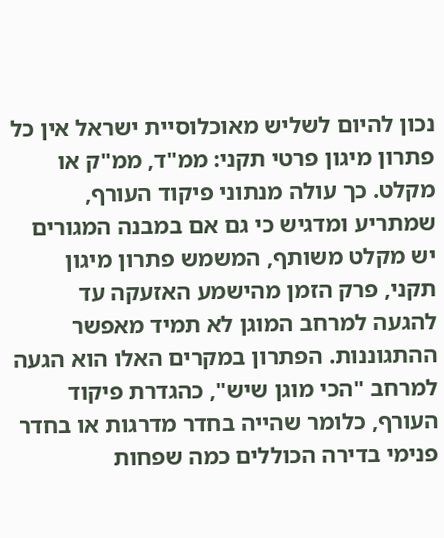נכון להיום לשליש מאוכלוסיית ישראל אין כל פתרון מיגון פרטי תקני: ממ"ד, ממ"ק או מקלט. כך עולה מנתוני פיקוד העורף, שמתריע ומדגיש כי גם אם במבנה המגורים יש מקלט משותף, המשמש פתרון מיגון תקני, פרק הזמן מהישמע האזעקה עד להגעה למרחב המוגן לא תמיד מאפשר ההתגוננות. הפתרון במקרים האלו הוא הגעה למרחב "הכי מוגן שיש", כהגדרת פיקוד העורף, כלומר שהייה בחדר מדרגות או בחדר פנימי בדירה הכוללים כמה שפחות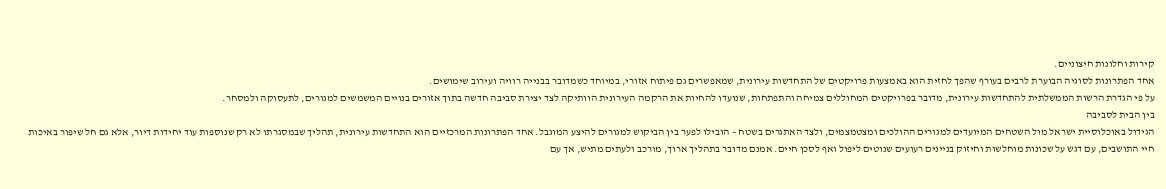קירות וחלונות חיצוניים.
אחד הפתרונות לסוגיה הבוערת לרבים בעורף שהפך לחזית הוא באמצעות פרויקטים של התחדשות עירונית, שמאפשרים גם פיתוח אזורי, במיוחד כשמדובר בבנייה רוויה ועירוב שימושים.
על פי הגדרת הרשות הממשלתית להתחדשות עירונית, מדובר בפרויקטים המחוללים צמיחה והתפתחות, שנועדו להחיות את הרקמה העירונית הוותיקה לצד יצירת סביבה חדשה בתוך אזורים בנויים המשמשים למגורים, לתעסוקה ולמסחר.
בין הבית לסביבה
הגידול באוכלוסיית ישראל מול השטחים המיועדים למגורים ההולכים ומצטמצמים, ולצד האתגרים בשטח – הובילו לפער בין הביקוש למגורים להיצע המוגבל. אחד הפתרונות המרכזיים הוא התחדשות עירונית, תהליך שבמסגרתו לא רק שנוספות עוד יחידות דיור, אלא גם חל שיפור באיכות חיי התושבים, עם דגש על שכונות מוחלשות וחיזוק בניינים רעועים שנוטים ליפול ואף לסכן חיים. אמנם מדובר בתהליך ארוך, מורכב ולעתים מתיש, אך עם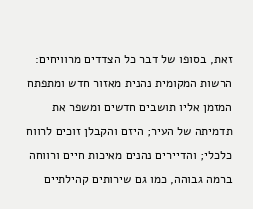זאת, בסופו של דבר כל הצדדים מרוויחים: הרשות המקומית נהנית מאזור חדש ומתפתח המזמן אליו תושבים חדשים ומשפר את תדמיתה של העיר; היזם והקבלן זוכים לרווח כלכלי; והדיירים נהנים מאיכות חיים ורווחה ברמה גבוהה, כמו גם שירותים קהילתיים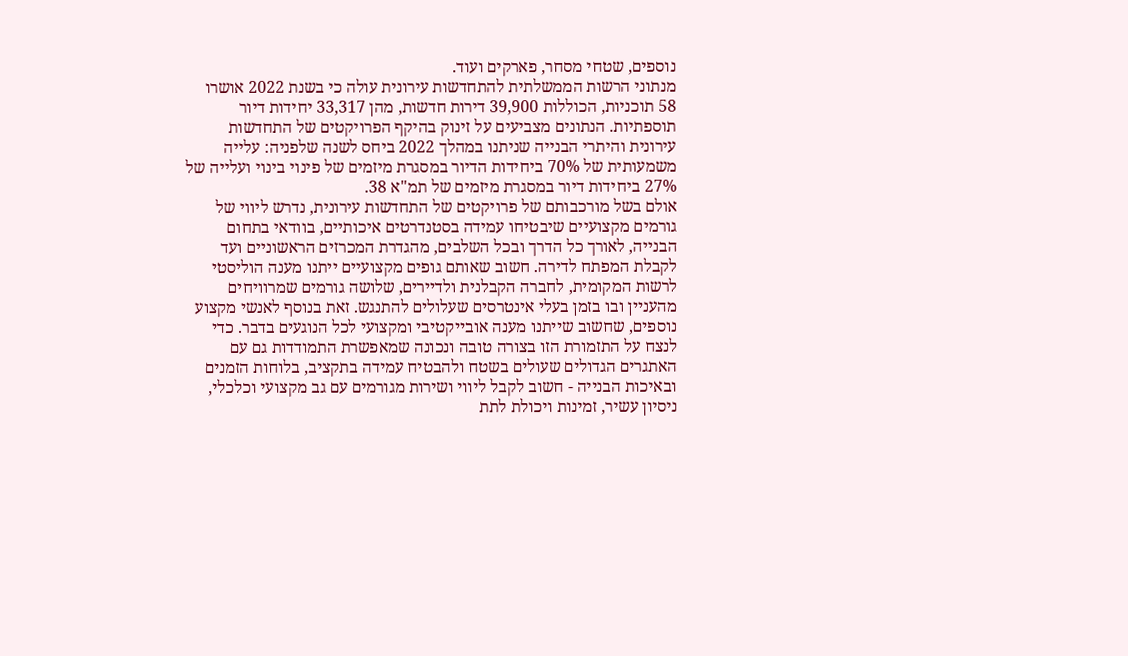נוספים, שטחי מסחר, פארקים ועוד.
מנתוני הרשות הממשלתית להתחדשות עירונית עולה כי בשנת 2022 אושרו 58 תוכניות, הכוללות 39,900 דירות חדשות, מהן 33,317 יחידות דיור תוספתיות. הנתונים מצביעים על זינוק בהיקף הפרויקטים של התחדשות עירונית והיתרי הבנייה שניתנו במהלך 2022 ביחס לשנה שלפניה: עלייה משמעותית של 70% ביחידות הדיור במסגרת מיזמים של פינוי בינוי ועלייה של 27% ביחידות דיור במסגרת מיזמים של תמ"א 38.
אולם בשל מורכבותם של פרויקטים של התחדשות עירונית, נדרש ליווי של גורמים מקצועיים שיבטיחו עמידה בסטנדרטים איכותיים, בוודאי בתחום הבנייה, לאורך כל הדרך ובכל השלבים, מהגדרת המכרזים הראשוניים ועד לקבלת המפתח לדירה. חשוב שאותם גופים מקצועיים ייתנו מענה הוליסטי לרשות המקומית, לחברה הקבלנית ולדיירים, שלושה גורמים שמרוויחים מהעניין ובו בזמן בעלי אינטרסים שעלולים להתנגש. זאת בנוסף לאנשי מקצוע נוספים, שחשוב שייתנו מענה אובייקטיבי ומקצועי לכל הנוגעים בדבר. כדי לנצח על התזמורת הזו בצורה טובה ונכונה שמאפשרת התמודדות גם עם האתגרים הגדולים שעולים בשטח ולהבטיח עמידה בתקציב, בלוחות הזמנים ובאיכות הבנייה - חשוב לקבל ליווי ושירות מגורמים עם גב מקצועי וכלכלי, ניסיון עשיר, זמינות ויכולת לתת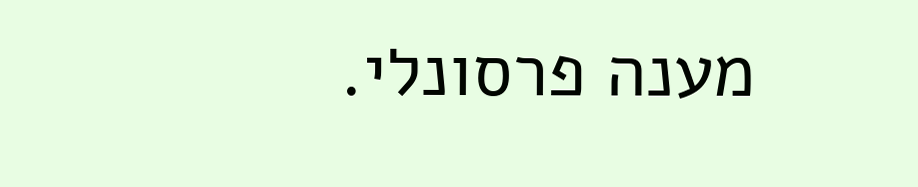מענה פרסונלי.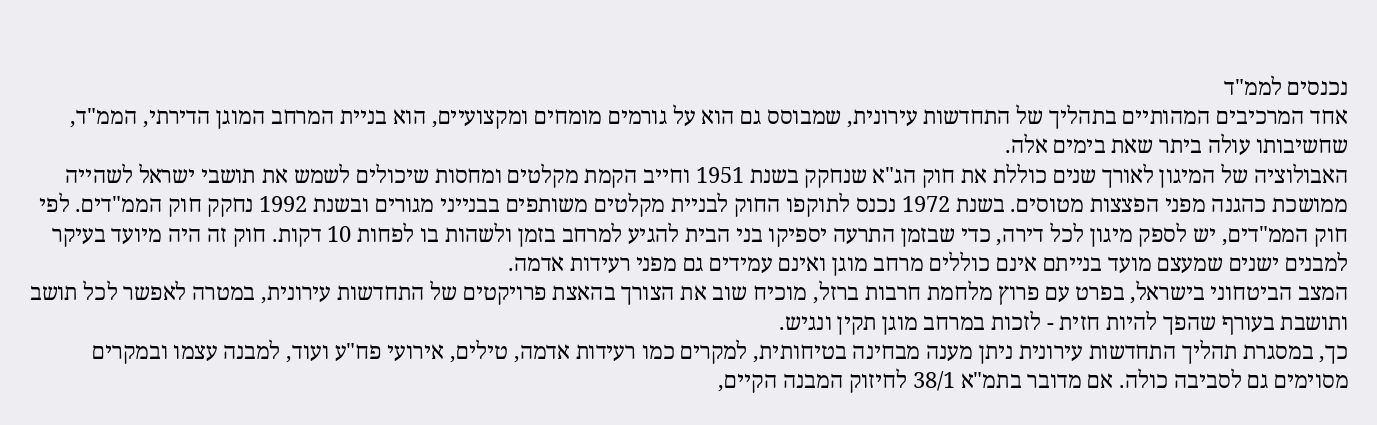נכנסים לממ"ד
אחד המרכיבים המהותיים בתהליך של התחדשות עירונית, שמבוסס גם הוא על גורמים מומחים ומקצועיים, הוא בניית המרחב המוגן הדירתי, הממ"ד, שחשיבותו עולה ביתר שאת בימים אלה.
האבולוציה של המיגון לאורך שנים כוללת את חוק הג"א שנחקק בשנת 1951 וחייב הקמת מקלטים ומחסות שיכולים לשמש את תושבי ישראל לשהייה ממושכת כהגנה מפני הפצצות מטוסים. בשנת 1972 נכנס לתוקפו החוק לבניית מקלטים משותפים בבנייני מגורים ובשנת 1992 נחקק חוק הממ"דים. לפי חוק הממ"דים, יש לספק מיגון לכל דירה, כדי שבזמן התרעה יספיקו בני הבית להגיע למרחב בזמן ולשהות בו לפחות 10 דקות. חוק זה היה מיועד בעיקר למבנים ישנים שמעצם מועד בנייתם אינם כוללים מרחב מוגן ואינם עמידים גם מפני רעידות אדמה.
המצב הביטחוני בישראל, בפרט עם פרוץ מלחמת חרבות ברזל, מוכיח שוב את הצורך בהאצת פרויקטים של התחדשות עירונית, במטרה לאפשר לכל תושב ותושבת בעורף שהפך להיות חזית - לזכות במרחב מוגן תקין ונגיש.
כך, במסגרת תהליך התחדשות עירונית ניתן מענה מבחינה בטיחותית, למקרים כמו רעידות אדמה, טילים, אירועי פח"ע ועוד, למבנה עצמו ובמקרים מסוימים גם לסביבה כולה. אם מדובר בתמ"א 38/1 לחיזוק המבנה הקיים,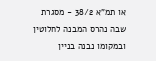או תמ"א 38/2 - מסגרת שבה נהרס המבנה לחלוטין ובמקומו נבנה בניין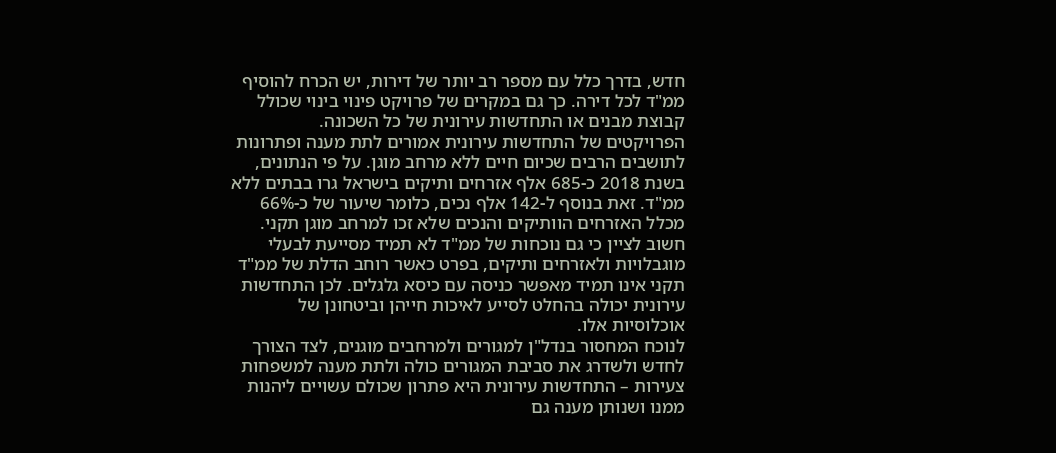חדש, בדרך כלל עם מספר רב יותר של דירות, יש הכרח להוסיף ממ"ד לכל דירה. כך גם במקרים של פרויקט פינוי בינוי שכולל קבוצת מבנים או התחדשות עירונית של כל השכונה.
הפרויקטים של התחדשות עירונית אמורים לתת מענה ופתרונות לתושבים הרבים שכיום חיים ללא מרחב מוגן. על פי הנתונים, בשנת 2018 כ-685 אלף אזרחים ותיקים בישראל גרו בבתים ללא ממ"ד. זאת בנוסף ל-142 אלף נכים, כלומר שיעור של כ-66% מכלל האזרחים הוותיקים והנכים שלא זכו למרחב מוגן תקני. חשוב לציין כי גם נוכחות של ממ"ד לא תמיד מסייעת לבעלי מוגבלויות ולאזרחים ותיקים, בפרט כאשר רוחב הדלת של ממ"ד תקני אינו תמיד מאפשר כניסה עם כיסא גלגלים. לכן התחדשות עירונית יכולה בהחלט לסייע לאיכות חייהן וביטחונן של אוכלוסיות אלו.
לנוכח המחסור בנדל"ן למגורים ולמרחבים מוגנים, לצד הצורך לחדש ולשדרג את סביבת המגורים כולה ולתת מענה למשפחות צעירות – התחדשות עירונית היא פתרון שכולם עשויים ליהנות ממנו ושנותן מענה גם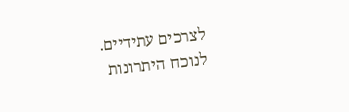לצרכים עתידיים.
לנוכח היתרונות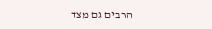הרבים גם מצד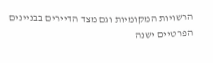הרשויות המקומיות וגם מצד הדיירים בבניינים הפרטיים ישנה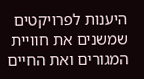היענות לפרויקטים שמשנים את חוויית המגורים ואת החיים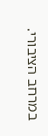במרחב הציבורי.